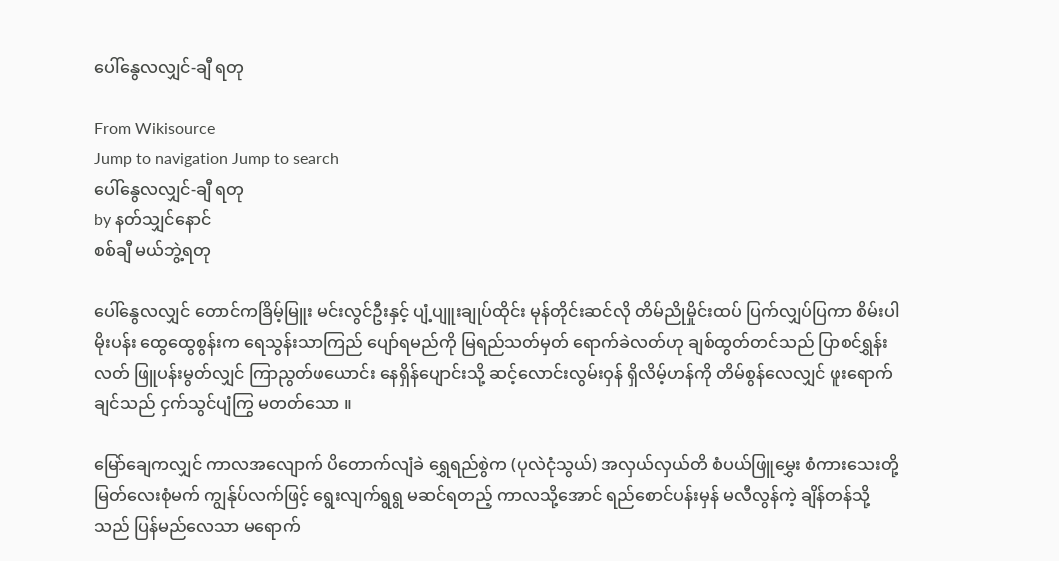ပေါ်နွေလလျှင်-ချီ ရတု

From Wikisource
Jump to navigation Jump to search
ပေါ်နွေလလျှင်-ချီ ရတု
by နတ်သျှင်နောင်
စစ်ချီ မယ်ဘွဲ့ရတု

ပေါ်နွေလလျှင် တောင်ကခြိမ့်မြူး မင်းလွင်ဦးနှင့် ပျံ့ပျူးချုပ်ထိုင်း မုန်တိုင်းဆင်လို တိမ်ညိုမှိုင်းထပ် ပြက်လျှပ်ပြကာ စိမ်းပါမိုးပန်း ထွေထွေစွန်းက ရေသွန်းသာကြည် ပျော်ရမည်ကို မြရည်သတ်မှတ် ရောက်ခဲလတ်ဟု ချစ်ထွတ်တင်သည် ပြာစင်ရွှန်းလတ် ဖြူပန်းမွတ်လျှင် ကြာညွတ်ဖယောင်း နေရှိန်ပျောင်းသို့ ဆင့်လောင်းလွမ်းဝှန် ရှိလိမ့်ဟန်ကို တိမ်စွန်လေလျှင် ဖူးရောက်ချင်သည် ငှက်သွင်ပျံကြွ မတတ်သော ။

မြော်ချေကလျှင် ကာလအလျောက် ပိတောက်လျံခဲ ရွှေရည်စွဲက (ပုလဲငုံသွယ်) အလှယ်လှယ်တိ စံပယ်ဖြူမွှေး စံကားသေးတို့ မြတ်လေးစုံမက် ကျွန်ုပ်လက်ဖြင့် ရွေးလျက်ရွရွ မဆင်ရတည့် ကာလသို့အောင် ရည်စောင်ပန်းမှန် မလီလွန်ကဲ့ ချိန်တန်သို့သည် ပြန်မည်လေသာ မရောက်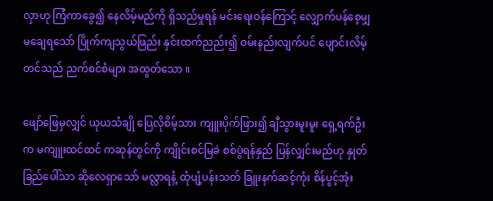လှာဟု ကြံကာခွေ၍ နေလိမ့်မည်ကို ရှိသည်မှုရန် မင်းရေးဝန်ကြောင့် လျှောက်ပန်စေ့မျှ မချေရသော် ပြိုက်ကျသွယ်ဖြည်း နှင်းထက်ညည်း၍ ဝမ်းနည်းလျက်ပင် ပျောင်းလိမ့်တင်သည် ညက်စင်စံများ အထွတ်သော ။

ဖျော်ဖြေမှလျှင် ယုယသံချို ပြေလိုစိမ့်သား ကျူးပိုက်ဖြား၍ ချီသွားမူးမူး ရှေ့ရက်ဦးက မကျူးထင်ထင် ကဆုန်တွင်ကို ကျိုင်းစင်မြခဲ စစ်ပွဲရန်နှည် ပြန်လျှင်းမည်ဟု နှုတ်ခြည်ပေါ်သာ ဆိုလေရှာသော် မလ္လာရနံ့ ထုံပျံ့ပန်းသတ် ခြူးနက်ဆင့်ကုံး စိန်ပွင့်အုံး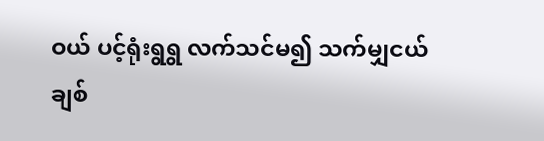ဝယ် ပင့်ရုံးရွရွ လက်သင်မ၍ သက်မျှငယ်ချစ်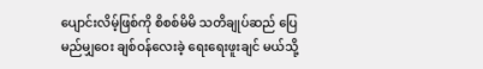ပျောင်းလိမ့်ဖြစ်ကို စိစစ်မိမိ သတိချုပ်ဆည် ပြေမည်မျှဝေး ချစ်ဝန်လေးခဲ့ ရေးရေးဖူးချင် မယ်သို့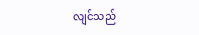လျင်သည်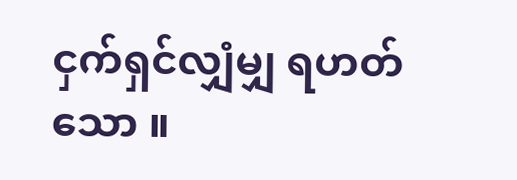ငှက်ရှင်လျှံမျှ ရဟတ်သော ။